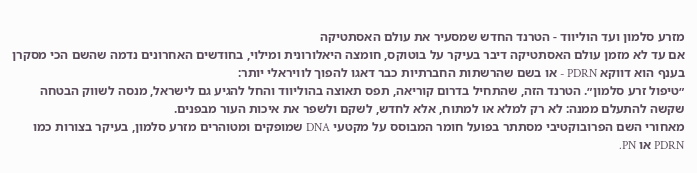מזרע סלמון ועד הוליווד - הטרנד החדש שמסעיר את עולם האסתטיקה
אם עד לא מזמן עולם האסתטיקה דיבר בעיקר על בוטוקס, חומצה היאלורונית ומילוי, בחודשים האחרונים נדמה שהשם הכי מסקרן בענף הוא דווקא PDRN - או בשם שהרשתות החברתיות כבר דאגו להפוך לוויראלי יותר:
״טיפול זרע סלמון״. הטרנד הזה, שהתחיל בדרום קוריאה, תפס תאוצה בהוליווד והחל להגיע גם לישראל, מנסה לשווק הבטחה שקשה להתעלם ממנה: לא רק למלא או למתוח, אלא לחדש, לשקם ולשפר את איכות העור מבפנים.
מאחורי השם הפרובוקטיבי מסתתר בפועל חומר המבוסס על מקטעי DNA שמופקים ומטוהרים מזרע סלמון, בעיקר בצורות כמו PDRN או PN.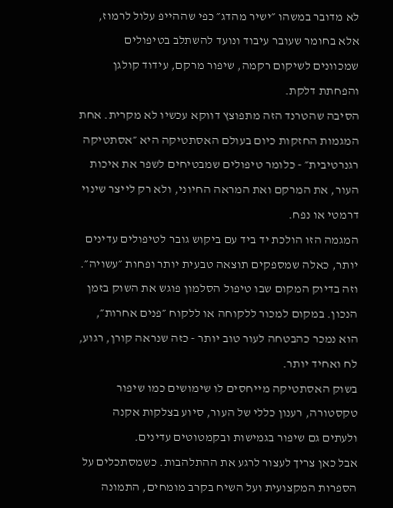לא מדובר במשהו ״ישיר מהדג״ כפי שההייפ עלול לרמוז, אלא בחומר שעובר עיבוד ונועד להשתלב בטיפולים שמכוונים לשיקום רקמה, שיפור מרקם, עידוד קולגן והפחתת דלקת.
הסיבה שהטרנד הזה מתפוצץ דווקא עכשיו לא מקרית. אחת המגמות החזקות כיום בעולם האסתטיקה היא ״אסתטיקה רגנרטיבית״ - כלומר טיפולים שמבטיחים לשפר את איכות העור, את המרקם ואת המראה החיוני, ולא רק לייצר שינוי דרמטי או נפח.
המגמה הזו הולכת יד ביד עם ביקוש גובר לטיפולים עדינים יותר, כאלה שמספקים תוצאה טבעית יותר ופחות ״עשויה״.
וזה בדיוק המקום שבו טיפול הסלמון פוגש את השוק בזמן הנכון. במקום למכור ללקוחה או ללקוח ״פנים אחרות״, הוא נמכר כהבטחה לעור טוב יותר - כזה שנראה קורן, רגוע, לח ואחיד יותר.
בשוק האסתטיקה מייחסים לו שימושים כמו שיפור טקסטורה, רענון כללי של העור, סיוע בצלקות אקנה ולעתים גם שיפור בגמישות ובקמטוטים עדינים.
אבל כאן צריך לעצור לרגע את ההתלהבות. כשמסתכלים על הספרות המקצועית ועל השיח בקרב מומחים, התמונה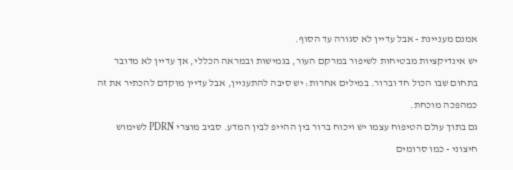אמנם מעניינת - אבל עדיין לא סגורה עד הסוף.
יש אינדיקציות מבטיחות לשיפור במרקם העור, בגמישות ובמראה הכללי, אך עדיין לא מדובר בתחום שבו הכול חד וברור. במילים אחרות: יש סיבה להתעניין, אבל עדיין מוקדם להכתיר את זה כמהפכה מוכחת.
גם בתוך עולם הטיפוח עצמו יש ויכוח ברור בין ההייפ לבין המדע. סביב מוצרי PDRN לשימוש חיצוני - כמו סרומים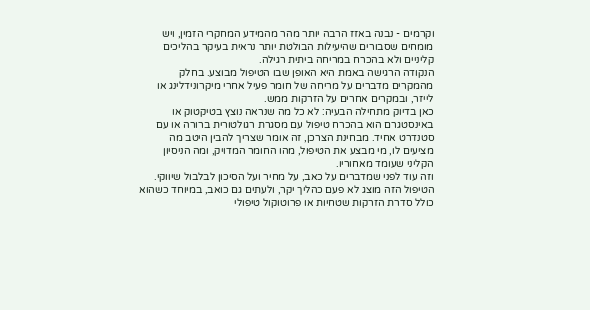וקרמים - נבנה באזז הרבה יותר מהר מהמידע המחקרי הזמין, ויש מומחים שסבורים שהיעילות הבולטת יותר נראית בעיקר בהליכים קליניים ולא בהכרח במריחה ביתית רגילה.
הנקודה הרגישה באמת היא האופן שבו הטיפול מבוצע. בחלק מהמקרים מדברים על מריחה של חומר פעיל אחרי מיקרונידלינג או לייזר, ובמקרים אחרים על הזרקות ממש.
כאן בדיוק מתחילה הבעיה: לא כל מה שנראה נוצץ בטיקטוק או באינסטגרם הוא בהכרח טיפול עם מסגרת רגולטורית ברורה או עם סטנדרט אחיד. מבחינת הצרכן, זה אומר שצריך להבין היטב מה מציעים לו, מי מבצע את הטיפול, מהו החומר המדויק, ומה הניסיון הקליני שעומד מאחוריו.
וזה עוד לפני שמדברים על כאב, על מחיר ועל הסיכון לבלבול שיווקי. הטיפול הזה מוצג לא פעם כהליך יקר, ולעתים גם כואב, במיוחד כשהוא כולל סדרת הזרקות שטחיות או פרוטוקול טיפולי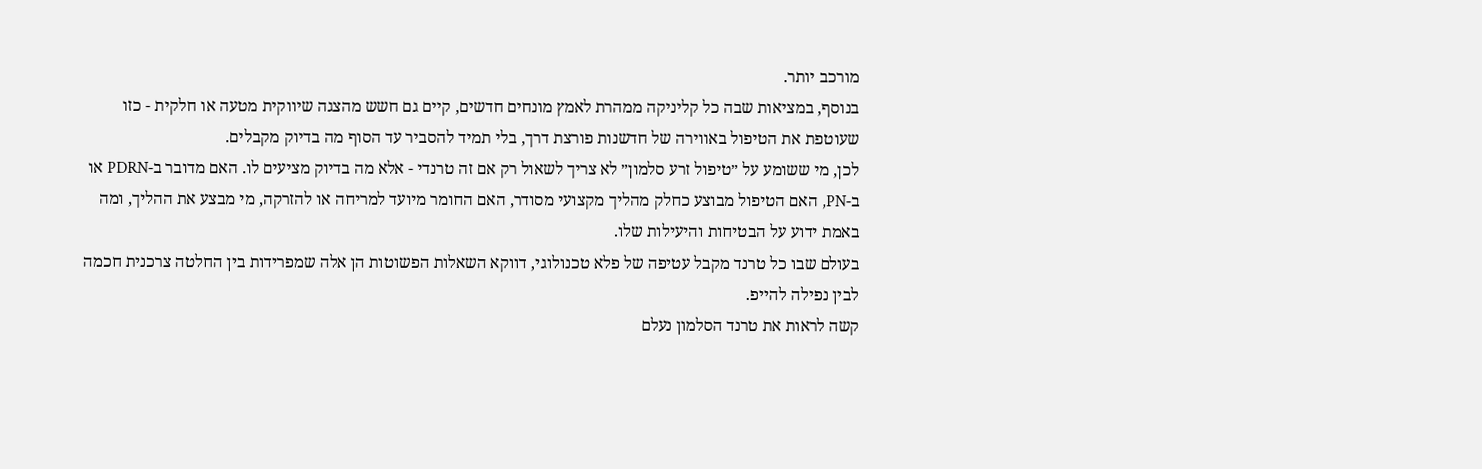מורכב יותר.
בנוסף, במציאות שבה כל קליניקה ממהרת לאמץ מונחים חדשים, קיים גם חשש מהצגה שיווקית מטעה או חלקית - כזו שעוטפת את הטיפול באווירה של חדשנות פורצת דרך, בלי תמיד להסביר עד הסוף מה בדיוק מקבלים.
לכן, מי ששומע על ״טיפול זרע סלמון״ לא צריך לשאול רק אם זה טרנדי - אלא מה בדיוק מציעים לו. האם מדובר ב-PDRN או ב-PN, האם הטיפול מבוצע כחלק מהליך מקצועי מסודר, האם החומר מיועד למריחה או להזרקה, מי מבצע את ההליך, ומה באמת ידוע על הבטיחות והיעילות שלו.
בעולם שבו כל טרנד מקבל עטיפה של פלא טכנולוגי, דווקא השאלות הפשוטות הן אלה שמפרידות בין החלטה צרכנית חכמה לבין נפילה להייפ.
קשה לראות את טרנד הסלמון נעלם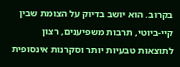בקרוב. הוא יושב בדיוק על הצומת שבין קיי-ביוטי, תרבות משפיענים, רצון לתוצאות טבעיות יותר וסקרנות אינסופית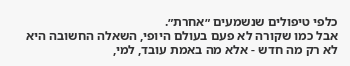כלפי טיפולים שנשמעים ״אחרת״.
אבל כמו שקורה לא פעם בעולם היופי, השאלה החשובה היא לא רק מה חדש - אלא מה באמת עובד, למי,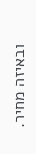ובאיזה מחיר.